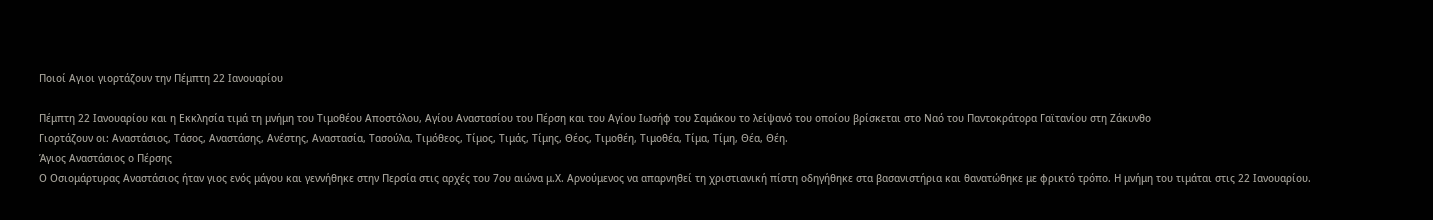Ποιοί Αγιοι γιορτάζουν την Πέμπτη 22 Ιανουαρίου

Πέμπτη 22 Ιανουαρίου και η Εκκλησία τιμά τη μνήμη του Τιμοθέου Αποστόλου, Αγίου Αναστασίου του Πέρση και του Αγίου Ιωσήφ του Σαμάκου το λείψανό του οποίου βρίσκεται στο Ναό του Παντοκράτορα Γαϊτανίου στη Ζάκυνθο
Γιορτάζουν οι: Αναστάσιος, Τάσος, Αναστάσης, Ανέστης, Αναστασία, Τασούλα, Τιμόθεος, Τίμος, Τιμάς, Τίμης, Θέος, Τιμοθέη, Τιμοθέα, Τίμα, Τίμη, Θέα, Θέη.
Άγιος Αναστάσιος ο Πέρσης
Ο Οσιομάρτυρας Αναστάσιος ήταν γιος ενός μάγου και γεννήθηκε στην Περσία στις αρχές του 7ου αιώνα μ.Χ. Αρνούμενος να απαρνηθεί τη χριστιανική πίστη οδηγήθηκε στα βασανιστήρια και θανατώθηκε με φρικτό τρόπο. Η μνήμη του τιμάται στις 22 Ιανουαρίου.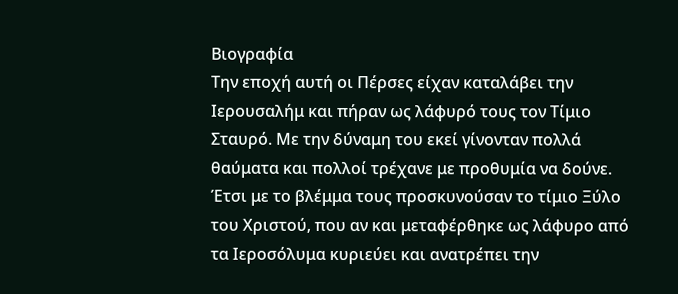Βιογραφία
Την εποχή αυτή οι Πέρσες είχαν καταλάβει την Ιερουσαλήμ και πήραν ως λάφυρό τους τον Τίμιο Σταυρό. Με την δύναμη του εκεί γίνονταν πολλά θαύματα και πολλοί τρέχανε με προθυμία να δούνε. Έτσι με το βλέμμα τους προσκυνούσαν το τίμιο Ξύλο του Χριστού, που αν και μεταφέρθηκε ως λάφυρο από τα Ιεροσόλυμα κυριεύει και ανατρέπει την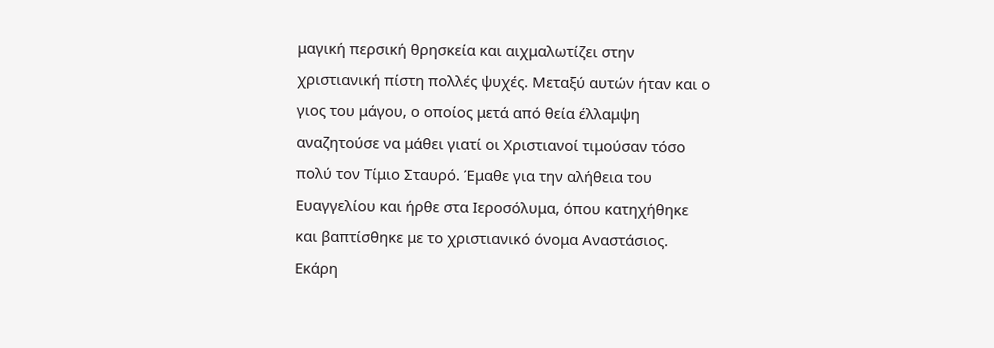μαγική περσική θρησκεία και αιχμαλωτίζει στην χριστιανική πίστη πολλές ψυχές. Μεταξύ αυτών ήταν και ο γιος του μάγου, ο οποίος μετά από θεία έλλαμψη αναζητούσε να μάθει γιατί οι Χριστιανοί τιμούσαν τόσο πολύ τον Τίμιο Σταυρό. Έμαθε για την αλήθεια του Ευαγγελίου και ήρθε στα Ιεροσόλυμα, όπου κατηχήθηκε και βαπτίσθηκε με το χριστιανικό όνομα Αναστάσιος. Εκάρη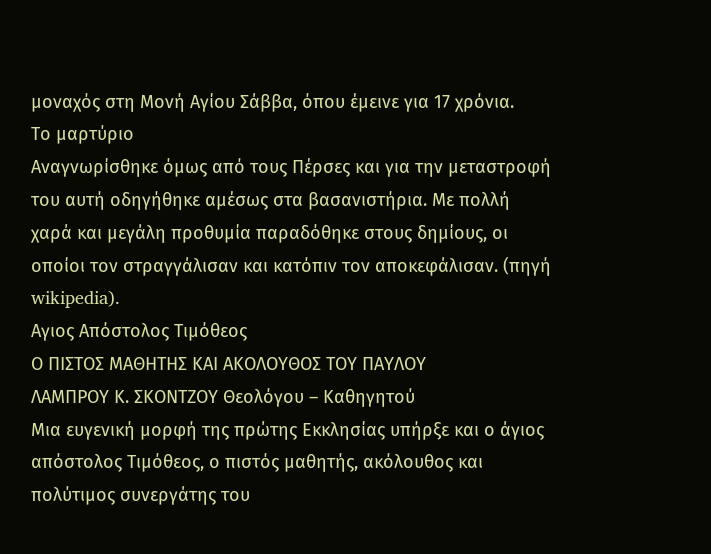μοναχός στη Μονή Αγίου Σάββα, όπου έμεινε για 17 χρόνια.
Το μαρτύριο
Αναγνωρίσθηκε όμως από τους Πέρσες και για την μεταστροφή του αυτή οδηγήθηκε αμέσως στα βασανιστήρια. Με πολλή χαρά και μεγάλη προθυμία παραδόθηκε στους δημίους, οι οποίοι τον στραγγάλισαν και κατόπιν τον αποκεφάλισαν. (πηγή wikipedia).
Αγιος Απόστολος Τιμόθεος
Ο ΠΙΣΤΟΣ ΜΑΘΗΤΗΣ ΚΑΙ ΑΚΟΛΟΥΘΟΣ ΤΟΥ ΠΑΥΛΟΥ
ΛΑΜΠΡΟΥ Κ. ΣΚΟΝΤΖΟΥ Θεολόγου – Καθηγητού
Μια ευγενική μορφή της πρώτης Εκκλησίας υπήρξε και ο άγιος απόστολος Τιμόθεος, ο πιστός μαθητής, ακόλουθος και πολύτιμος συνεργάτης του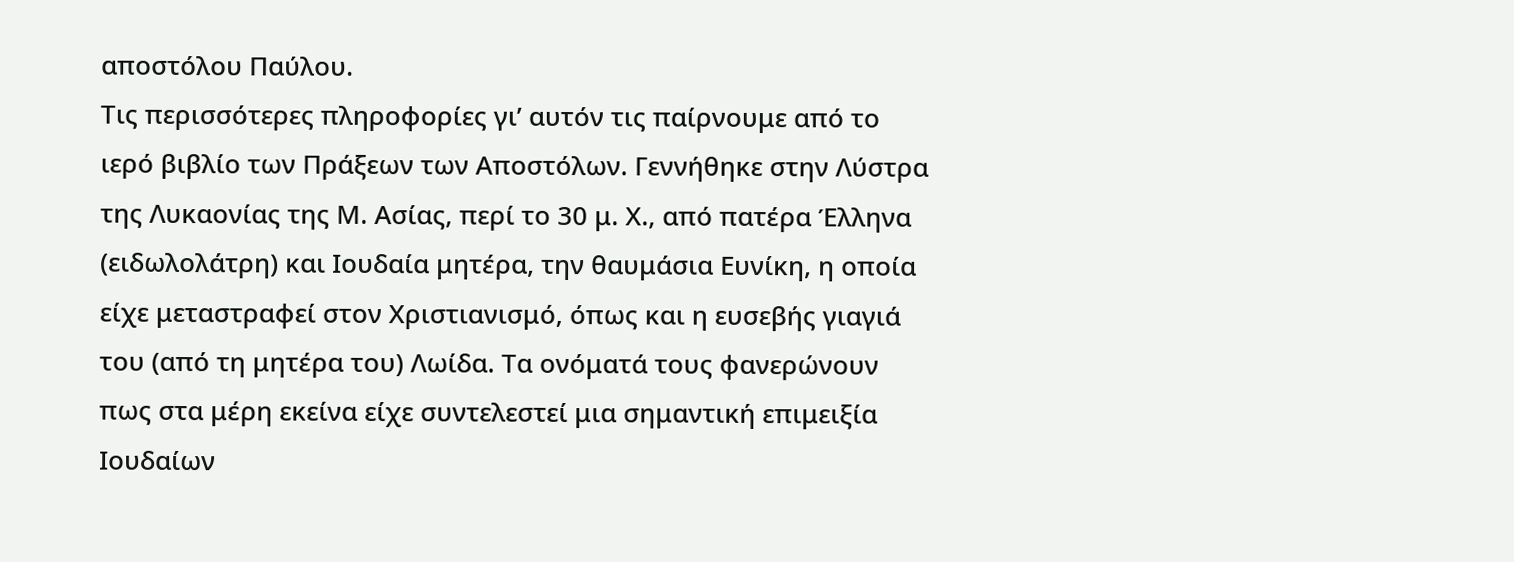αποστόλου Παύλου.
Τις περισσότερες πληροφορίες γι’ αυτόν τις παίρνουμε από το ιερό βιβλίο των Πράξεων των Αποστόλων. Γεννήθηκε στην Λύστρα της Λυκαονίας της Μ. Ασίας, περί το 30 μ. Χ., από πατέρα Έλληνα (ειδωλολάτρη) και Ιουδαία μητέρα, την θαυμάσια Ευνίκη, η οποία είχε μεταστραφεί στον Χριστιανισμό, όπως και η ευσεβής γιαγιά του (από τη μητέρα του) Λωίδα. Τα ονόματά τους φανερώνουν πως στα μέρη εκείνα είχε συντελεστεί μια σημαντική επιμειξία Ιουδαίων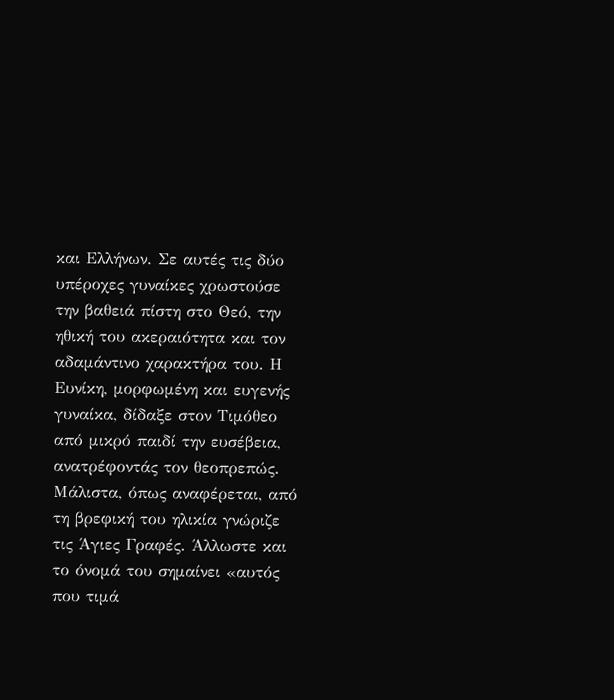και Ελλήνων. Σε αυτές τις δύο υπέροχες γυναίκες χρωστούσε την βαθειά πίστη στο Θεό, την ηθική του ακεραιότητα και τον αδαμάντινο χαρακτήρα του. Η Ευνίκη, μορφωμένη και ευγενής γυναίκα, δίδαξε στον Τιμόθεο από μικρό παιδί την ευσέβεια, ανατρέφοντάς τον θεοπρεπώς. Μάλιστα, όπως αναφέρεται, από τη βρεφική του ηλικία γνώριζε τις Άγιες Γραφές. Άλλωστε και το όνομά του σημαίνει «αυτός που τιμά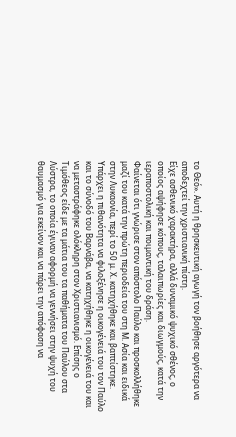το Θεό». Αυτή η θρησκευτική αγωγή τον βοήθησε αργότερα να αποδεχτεί την χριστιανική πίστη.
Είχε ασθενικό χαρακτήρα, αλλά δυναμικό ψυχικό σθένος, ο οποίος αψήφησε κόπους, ταλαιπωρίες και διωγμούς, κατά την ιεραποστολική και ποιμαντική του δράση.
Φαίνεται ότι γνώρισε στον απόστολο Παύλο και προσκολλήθηκε μαζί του κατά την πρώτη περιοδεία του στη Μ. Ασία και ειδικά στην Λυκαονία, περί το 50 μ. Χ. κατηχήθηκε και βαπτίστηκε. Υπάρχει η πιθανότητα να φιλοξένησε η οικογένειά του τον Παύλο και το σύνοδό του Βαρνάβα, να κατηχήθηκε η οικογένειά του και να μεταστράφηκε ολόκληρη στον Χριστιανισμό. Επίσης ο Τιμόθεος είδε με τα μάτια του τα παθήματα του Παύλου στα Λύστρα, το οποία έγιναν αφορμή να γεννήσει στην ψυχή του θαυμασμό για εκείνον και να πάρει την απόφαση να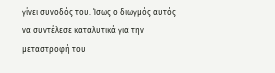γίνει συνοδός του. Ίσως ο διωγμός αυτός να συντέλεσε καταλυτικά για την μεταστροφή του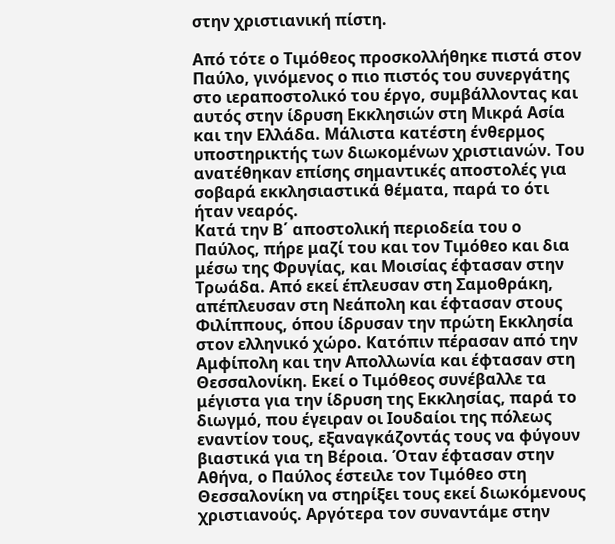στην χριστιανική πίστη.

Από τότε ο Τιμόθεος προσκολλήθηκε πιστά στον Παύλο, γινόμενος ο πιο πιστός του συνεργάτης στο ιεραποστολικό του έργο, συμβάλλοντας και αυτός στην ίδρυση Εκκλησιών στη Μικρά Ασία και την Ελλάδα. Μάλιστα κατέστη ένθερμος υποστηρικτής των διωκομένων χριστιανών. Του ανατέθηκαν επίσης σημαντικές αποστολές για σοβαρά εκκλησιαστικά θέματα, παρά το ότι ήταν νεαρός.
Κατά την Β΄ αποστολική περιοδεία του ο Παύλος, πήρε μαζί του και τον Τιμόθεο και δια μέσω της Φρυγίας, και Μοισίας έφτασαν στην Τρωάδα. Από εκεί έπλευσαν στη Σαμοθράκη, απέπλευσαν στη Νεάπολη και έφτασαν στους Φιλίππους, όπου ίδρυσαν την πρώτη Εκκλησία στον ελληνικό χώρο. Κατόπιν πέρασαν από την Αμφίπολη και την Απολλωνία και έφτασαν στη Θεσσαλονίκη. Εκεί ο Τιμόθεος συνέβαλλε τα μέγιστα για την ίδρυση της Εκκλησίας, παρά το διωγμό, που έγειραν οι Ιουδαίοι της πόλεως εναντίον τους, εξαναγκάζοντάς τους να φύγουν βιαστικά για τη Βέροια. Όταν έφτασαν στην Αθήνα, ο Παύλος έστειλε τον Τιμόθεο στη Θεσσαλονίκη να στηρίξει τους εκεί διωκόμενους χριστιανούς. Αργότερα τον συναντάμε στην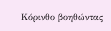Κόρινθο βοηθώντας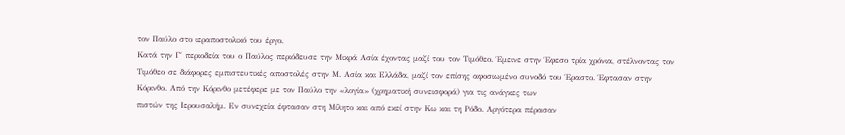τον Παύλο στο ιεραποστολικό του έργο.
Κατά την Γ΄ περιοδεία του ο Παύλος περιόδευσε την Μικρά Ασία έχοντας μαζί του τον Τιμόθεο. Έμεινε στην Έφεσο τρία χρόνια, στέλνοντας τον Τιμόθεο σε διάφορες εμπιστευτικές αποστολές στην Μ. Ασία και Ελλάδα, μαζί τον επίσης αφοσιωμένο συνοδό του Έραστο. Έφτασαν στην Κόρινθο. Από την Κόρινθο μετέφερε με τον Παύλο την «λογία» (χρηματική συνεισφορά) για τις ανάγκες των
πιστών της Ιερουσαλήμ. Εν συνεχεία έφτασαν στη Μίλητο και από εκεί στην Κω και τη Ρόδο. Αργότερα πέρασαν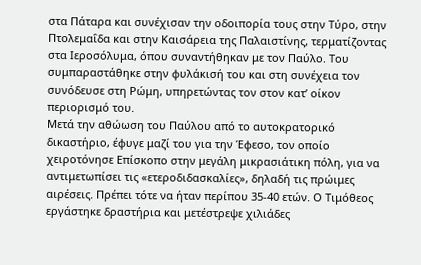στα Πάταρα και συνέχισαν την οδοιπορία τους στην Τύρο, στην Πτολεμαΐδα και στην Καισάρεια της Παλαιστίνης, τερματίζοντας στα Ιεροσόλυμα, όπου συναντήθηκαν με τον Παύλο. Του συμπαραστάθηκε στην φυλάκισή του και στη συνέχεια τον συνόδευσε στη Ρώμη, υπηρετώντας τον στον κατ’ οίκον περιορισμό του.
Μετά την αθώωση του Παύλου από το αυτοκρατορικό δικαστήριο, έφυγε μαζί του για την Έφεσο, τον οποίο χειροτόνησε Επίσκοπο στην μεγάλη μικρασιάτικη πόλη, για να αντιμετωπίσει τις «ετεροδιδασκαλίες», δηλαδή τις πρώιμες αιρέσεις. Πρέπει τότε να ήταν περίπου 35-40 ετών. Ο Τιμόθεος εργάστηκε δραστήρια και μετέστρεψε χιλιάδες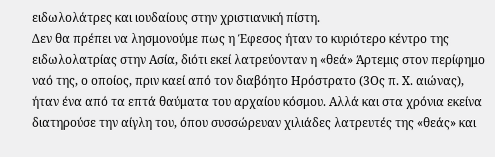ειδωλολάτρες και ιουδαίους στην χριστιανική πίστη.
Δεν θα πρέπει να λησμονούμε πως η Έφεσος ήταν το κυριότερο κέντρο της ειδωλολατρίας στην Ασία, διότι εκεί λατρεύονταν η «θεά» Άρτεμις στον περίφημο ναό της, ο οποίος, πριν καεί από τον διαβόητο Ηρόστρατο (3Ος π. Χ. αιώνας), ήταν ένα από τα επτά θαύματα του αρχαίου κόσμου. Αλλά και στα χρόνια εκείνα διατηρούσε την αίγλη του, όπου συσσώρευαν χιλιάδες λατρευτές της «θεάς» και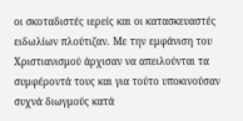οι σκοταδιστές ιερείς και οι κατασκευαστές ειδωλίων πλούτιζαν. Με την εμφάνιση του Χριστιανισμού άρχισαν να απειλούνται τα συμφέροντά τους και για τούτο υποκινούσαν συχνά διωγμούς κατά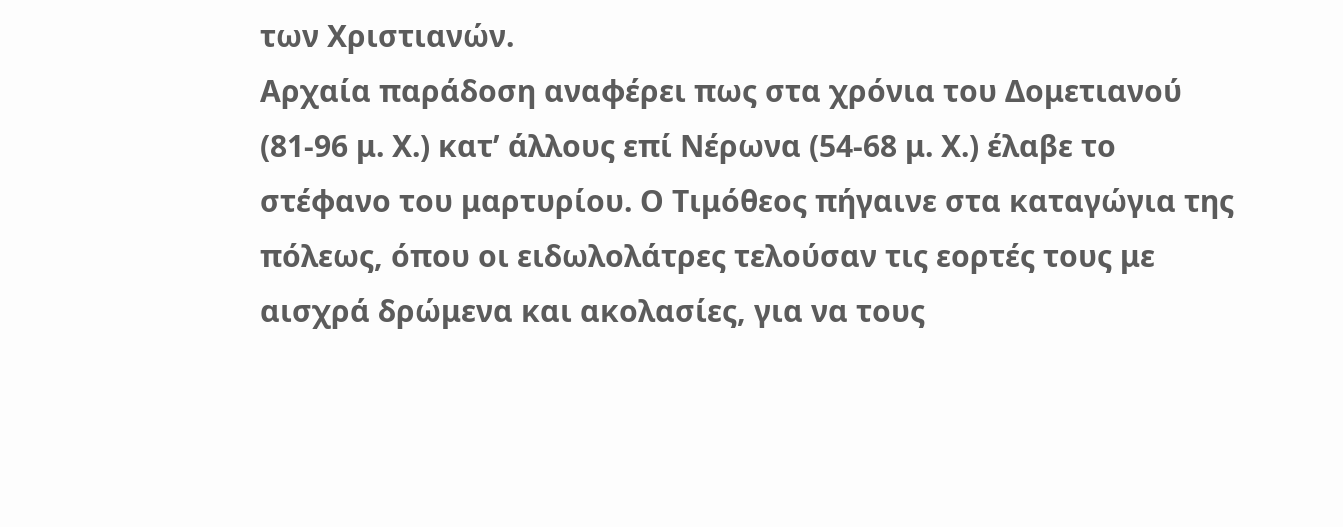των Χριστιανών.
Αρχαία παράδοση αναφέρει πως στα χρόνια του Δομετιανού (81-96 μ. Χ.) κατ’ άλλους επί Νέρωνα (54-68 μ. Χ.) έλαβε το στέφανο του μαρτυρίου. Ο Τιμόθεος πήγαινε στα καταγώγια της πόλεως, όπου οι ειδωλολάτρες τελούσαν τις εορτές τους με αισχρά δρώμενα και ακολασίες, για να τους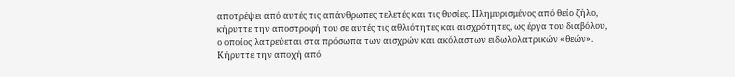αποτρέψει από αυτές τις απάνθρωπες τελετές και τις θυσίες. Πλημυρισμένος από θείο ζήλο, κήρυττε την αποστροφή του σε αυτές τις αθλιότητες και αισχρότητες, ως έργα του διαβόλου, ο οποίος λατρεύεται στα πρόσωπα των αισχρών και ακόλαστων ειδωλολατρικών «θεών». Κήρυττε την αποχή από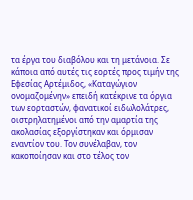τα έργα του διαβόλου και τη μετάνοια. Σε κάποια από αυτές τις εορτές προς τιμήν της Εφεσίας Αρτέμιδος, «Καταγώγιον ονομαζομένην» επειδή κατέκρινε τα όργια των εορταστών, φανατικοί ειδωλολάτρες, οιστρηλατημένοι από την αμαρτία της ακολασίας εξοργίστηκαν και όρμισαν εναντίον του. Τον συνέλαβαν, τον κακοποίησαν και στο τέλος τον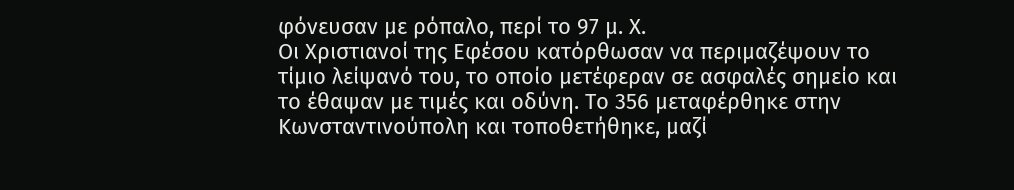φόνευσαν με ρόπαλο, περί το 97 μ. Χ.
Οι Χριστιανοί της Εφέσου κατόρθωσαν να περιμαζέψουν το τίμιο λείψανό του, το οποίο μετέφεραν σε ασφαλές σημείο και το έθαψαν με τιμές και οδύνη. Το 356 μεταφέρθηκε στην Κωνσταντινούπολη και τοποθετήθηκε, μαζί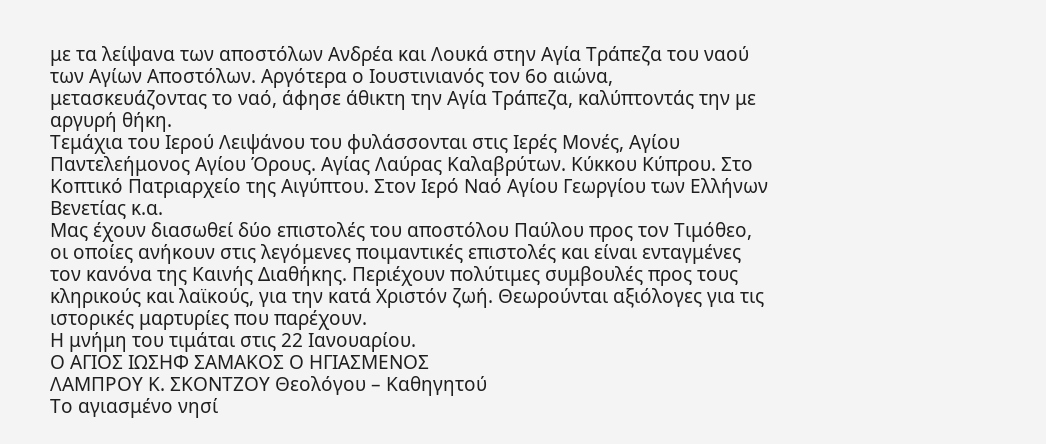με τα λείψανα των αποστόλων Ανδρέα και Λουκά στην Αγία Τράπεζα του ναού των Αγίων Αποστόλων. Αργότερα ο Ιουστινιανός τον 6ο αιώνα, μετασκευάζοντας το ναό, άφησε άθικτη την Αγία Τράπεζα, καλύπτοντάς την με αργυρή θήκη.
Τεμάχια του Ιερού Λειψάνου του φυλάσσονται στις Ιερές Μονές, Αγίου Παντελεήμονος Αγίου Όρους. Αγίας Λαύρας Καλαβρύτων. Κύκκου Κύπρου. Στο Κοπτικό Πατριαρχείο της Αιγύπτου. Στον Ιερό Ναό Αγίου Γεωργίου των Ελλήνων Βενετίας κ.α.
Μας έχουν διασωθεί δύο επιστολές του αποστόλου Παύλου προς τον Τιμόθεο, οι οποίες ανήκουν στις λεγόμενες ποιμαντικές επιστολές και είναι ενταγμένες τον κανόνα της Καινής Διαθήκης. Περιέχουν πολύτιμες συμβουλές προς τους κληρικούς και λαϊκούς, για την κατά Χριστόν ζωή. Θεωρούνται αξιόλογες για τις ιστορικές μαρτυρίες που παρέχουν.
Η μνήμη του τιμάται στις 22 Ιανουαρίου.
Ο ΑΓΙΟΣ ΙΩΣΗΦ ΣΑΜΑΚΟΣ Ο ΗΓΙΑΣΜΕΝΟΣ
ΛΑΜΠΡΟΥ Κ. ΣΚΟΝΤΖΟΥ Θεολόγου – Καθηγητού
Το αγιασμένο νησί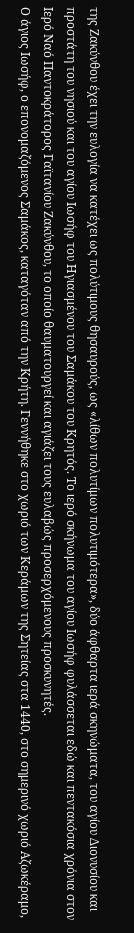της Ζακύνθου έχει την ευλογία να κατέχει ως πολύτιμους θησαυρούς, ως «λίθων πολυτίμων πολυτιμότερα», δύο άφθαρτα ιερά σκηνώματα, του αγίου Διονυσίου και προστάτη του νησιού και του αγίου Ιωσήφ του Ηγιασμένου του Σαμάκου του Κρητός. Το ιερό σκήνωμα του αγίου Ιωσήφ φυλάσσεται εδώ και πεντακόσια χρόνια στον Ιερό Ναό Παντοκράτορος Γαϊτανίου Ζακύνθου, το οποίο θαυματουργεί και αγιάζει τους ευλαβώς προσερχόμενους προσκυνητές.
Ο άγιος Ιωσήφ, ο επονομαζόμενος Σαμάκος, καταγόταν από την Κρήτη. Γεννήθηκε στο χωριό των Κεράμων της Σητείας στα 1440, στο σημερινό χωριό Αζωκέραμο,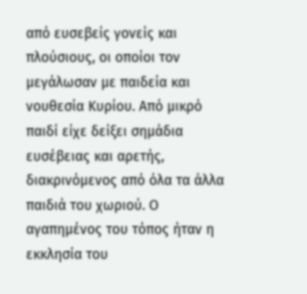από ευσεβείς γονείς και πλούσιους, οι οποίοι τον μεγάλωσαν με παιδεία και νουθεσία Κυρίου. Από μικρό παιδί είχε δείξει σημάδια ευσέβειας και αρετής, διακρινόμενος από όλα τα άλλα παιδιά του χωριού. Ο αγαπημένος του τόπος ήταν η εκκλησία του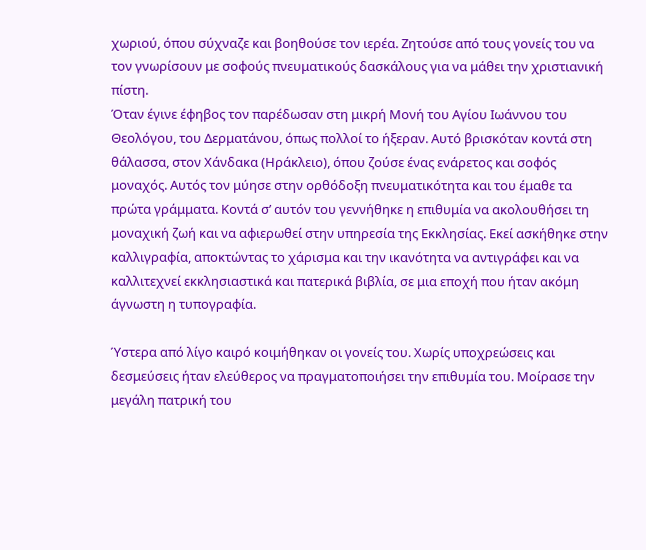χωριού, όπου σύχναζε και βοηθούσε τον ιερέα. Ζητούσε από τους γονείς του να τον γνωρίσουν με σοφούς πνευματικούς δασκάλους για να μάθει την χριστιανική πίστη.
Όταν έγινε έφηβος τον παρέδωσαν στη μικρή Μονή του Αγίου Ιωάννου του Θεολόγου, του Δερματάνου, όπως πολλοί το ήξεραν. Αυτό βρισκόταν κοντά στη θάλασσα, στον Χάνδακα (Ηράκλειο), όπου ζούσε ένας ενάρετος και σοφός μοναχός. Αυτός τον μύησε στην ορθόδοξη πνευματικότητα και του έμαθε τα πρώτα γράμματα. Κοντά σ’ αυτόν του γεννήθηκε η επιθυμία να ακολουθήσει τη μοναχική ζωή και να αφιερωθεί στην υπηρεσία της Εκκλησίας. Εκεί ασκήθηκε στην καλλιγραφία, αποκτώντας το χάρισμα και την ικανότητα να αντιγράφει και να καλλιτεχνεί εκκλησιαστικά και πατερικά βιβλία, σε μια εποχή που ήταν ακόμη άγνωστη η τυπογραφία.

Ύστερα από λίγο καιρό κοιμήθηκαν οι γονείς του. Χωρίς υποχρεώσεις και δεσμεύσεις ήταν ελεύθερος να πραγματοποιήσει την επιθυμία του. Μοίρασε την μεγάλη πατρική του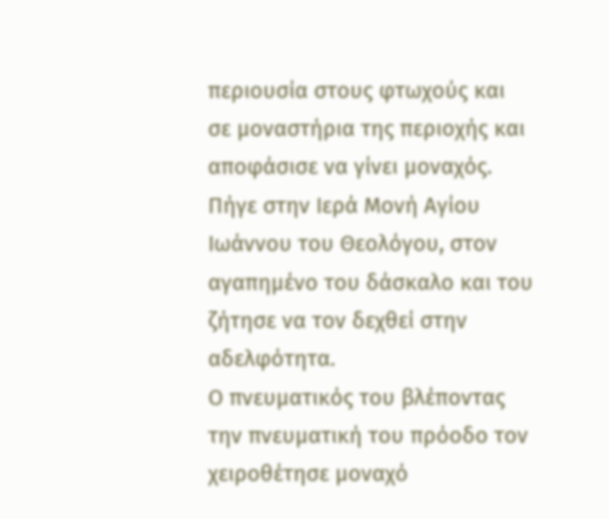περιουσία στους φτωχούς και σε μοναστήρια της περιοχής και αποφάσισε να γίνει μοναχός. Πήγε στην Ιερά Μονή Αγίου Ιωάννου του Θεολόγου, στον αγαπημένο του δάσκαλο και του ζήτησε να τον δεχθεί στην αδελφότητα.
Ο πνευματικός του βλέποντας την πνευματική του πρόοδο τον χειροθέτησε μοναχό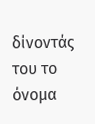δίνοντάς του το όνομα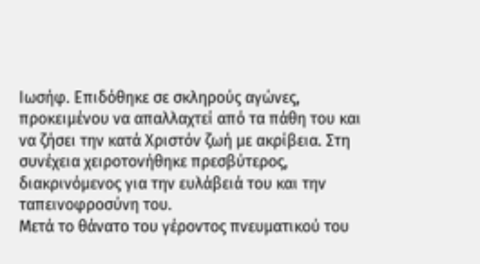Ιωσήφ. Επιδόθηκε σε σκληρούς αγώνες, προκειμένου να απαλλαχτεί από τα πάθη του και να ζήσει την κατά Χριστόν ζωή με ακρίβεια. Στη συνέχεια χειροτονήθηκε πρεσβύτερος, διακρινόμενος για την ευλάβειά του και την ταπεινοφροσύνη του.
Μετά το θάνατο του γέροντος πνευματικού του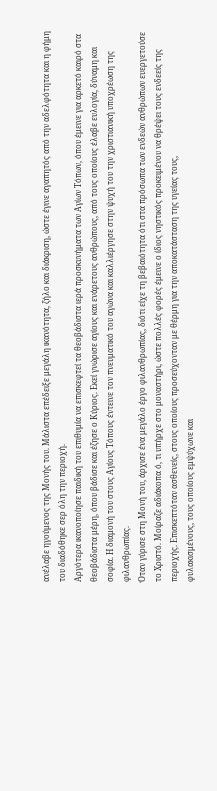ανέλαβε ηγούμενος της Μονής του. Μάλιστα επέδειξε μεγάλη ικανότητα, ζήλο και διάκριση, ώστε έγινε αγαπητός από την αδελφότητα και η φήμη του διαδόθηκε σερ όλη την περιοχή.
Αργότερα ικανοποίησε παιδική του επιθυμία να επισκεφτεί τα θεοβάδιστα ιερά προσκυνήματα των Αγίων Τόπων, όπου έμεινε για αρκετό καιρό στα θεοβάδιστα μέρη, όπου βάδισε και έζησε ο Κύριος. Εκεί γνώρισε αγίους και ενάρετους ανθρώπους, από τους οποίους έλαβε ευλογία, δύναμη και σοφία. Η διαμονή του στους Αγίους Τόπους έντεινε τον πνευματικό του αγώνα και καλλιέργησε στην ψυχή του την χριστιανική υποχρέωση της φιλανθρωπίας.
Όταν γύρισε στη Μονή του, άρχισε ένα μεγάλο έργο φιλανθρωπίας, διότι είχε τη βεβαιότητα ότι στα πρόσωπα των ενδεών ανθρώπων ευεργετούσε το Χριστό. Μοίραζε αδιάκοπα ό, τι υπήρχε στο μοναστήρι, ώστε πολλές φορές έμεινε ο ίδιος νηστικός προκειμένου να θρέψει τους ενδεείς της περιοχής. Επισκεπτόταν ασθενείς, στους οποίους προσεύχονταν με θέρμη για την αποκατάσταση της υγείας τους,
φυλακισμένους, τους οποίους εμψύχωνε και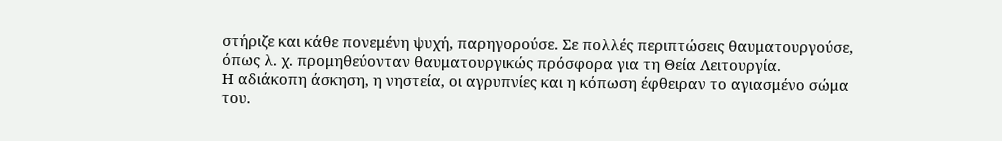στήριζε και κάθε πονεμένη ψυχή, παρηγορούσε. Σε πολλές περιπτώσεις θαυματουργούσε, όπως λ. χ. προμηθεύονταν θαυματουργικώς πρόσφορα για τη Θεία Λειτουργία.
Η αδιάκοπη άσκηση, η νηστεία, οι αγρυπνίες και η κόπωση έφθειραν το αγιασμένο σώμα του.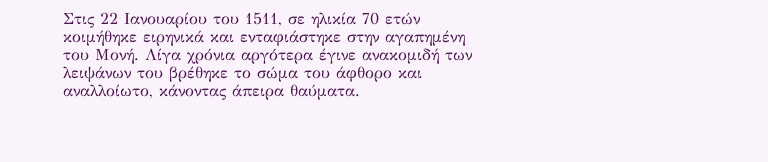Στις 22 Ιανουαρίου του 1511, σε ηλικία 70 ετών κοιμήθηκε ειρηνικά και ενταφιάστηκε στην αγαπημένη του Μονή. Λίγα χρόνια αργότερα έγινε ανακομιδή των λειψάνων του βρέθηκε το σώμα του άφθορο και αναλλοίωτο, κάνοντας άπειρα θαύματα.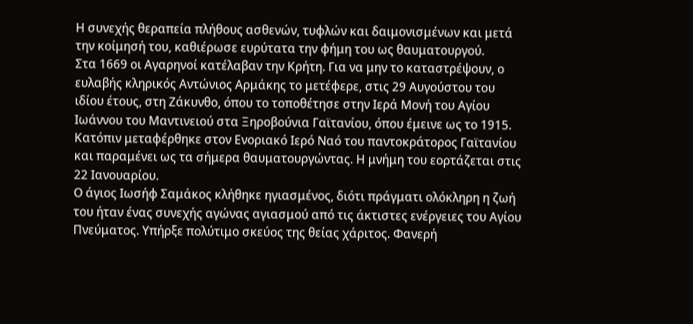Η συνεχής θεραπεία πλήθους ασθενών, τυφλών και δαιμονισμένων και μετά την κοίμησή του, καθιέρωσε ευρύτατα την φήμη του ως θαυματουργού.
Στα 1669 οι Αγαρηνοί κατέλαβαν την Κρήτη. Για να μην το καταστρέψουν, ο ευλαβής κληρικός Αντώνιος Αρμάκης το μετέφερε, στις 29 Αυγούστου του ιδίου έτους, στη Ζάκυνθο, όπου το τοποθέτησε στην Ιερά Μονή του Αγίου Ιωάννου του Μαντινειού στα Ξηροβούνια Γαϊτανίου, όπου έμεινε ως το 1915. Κατόπιν μεταφέρθηκε στον Ενοριακό Ιερό Ναό του παντοκράτορος Γαϊτανίου και παραμένει ως τα σήμερα θαυματουργώντας. Η μνήμη του εορτάζεται στις 22 Ιανουαρίου.
Ο άγιος Ιωσήφ Σαμάκος κλήθηκε ηγιασμένος, διότι πράγματι ολόκληρη η ζωή του ήταν ένας συνεχής αγώνας αγιασμού από τις άκτιστες ενέργειες του Αγίου Πνεύματος. Υπήρξε πολύτιμο σκεύος της θείας χάριτος. Φανερή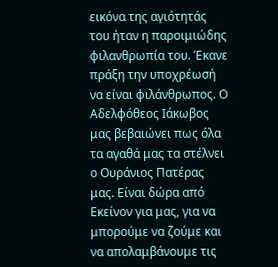εικόνα της αγιότητάς του ήταν η παροιμιώδης φιλανθρωπία του. Έκανε πράξη την υποχρέωσή να είναι φιλάνθρωπος. Ο Αδελφόθεος Ιάκωβος μας βεβαιώνει πως όλα τα αγαθά μας τα στέλνει ο Ουράνιος Πατέρας μας. Είναι δώρα από Εκείνον για μας, για να μπορούμε να ζούμε και να απολαμβάνουμε τις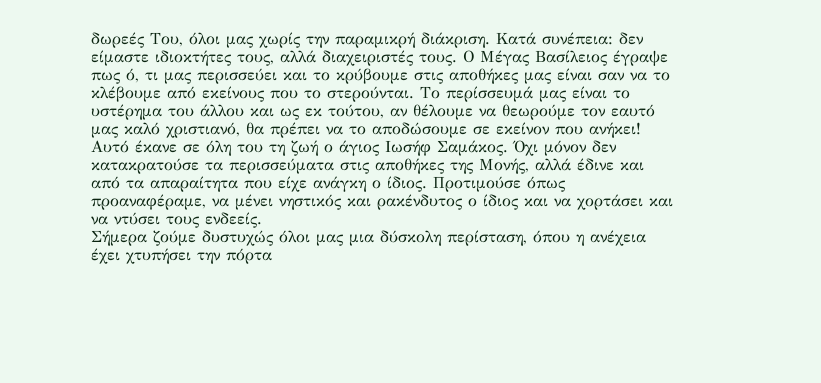δωρεές Του, όλοι μας χωρίς την παραμικρή διάκριση. Κατά συνέπεια: δεν είμαστε ιδιοκτήτες τους, αλλά διαχειριστές τους. Ο Μέγας Βασίλειος έγραψε πως ό, τι μας περισσεύει και το κρύβουμε στις αποθήκες μας είναι σαν να το κλέβουμε από εκείνους που το στερούνται. Το περίσσευμά μας είναι το υστέρημα του άλλου και ως εκ τούτου, αν θέλουμε να θεωρούμε τον εαυτό μας καλό χριστιανό, θα πρέπει να το αποδώσουμε σε εκείνον που ανήκει! Αυτό έκανε σε όλη του τη ζωή ο άγιος Ιωσήφ Σαμάκος. Όχι μόνον δεν κατακρατούσε τα περισσεύματα στις αποθήκες της Μονής, αλλά έδινε και από τα απαραίτητα που είχε ανάγκη ο ίδιος. Προτιμούσε όπως προαναφέραμε, να μένει νηστικός και ρακένδυτος ο ίδιος και να χορτάσει και να ντύσει τους ενδεείς.
Σήμερα ζούμε δυστυχώς όλοι μας μια δύσκολη περίσταση, όπου η ανέχεια έχει χτυπήσει την πόρτα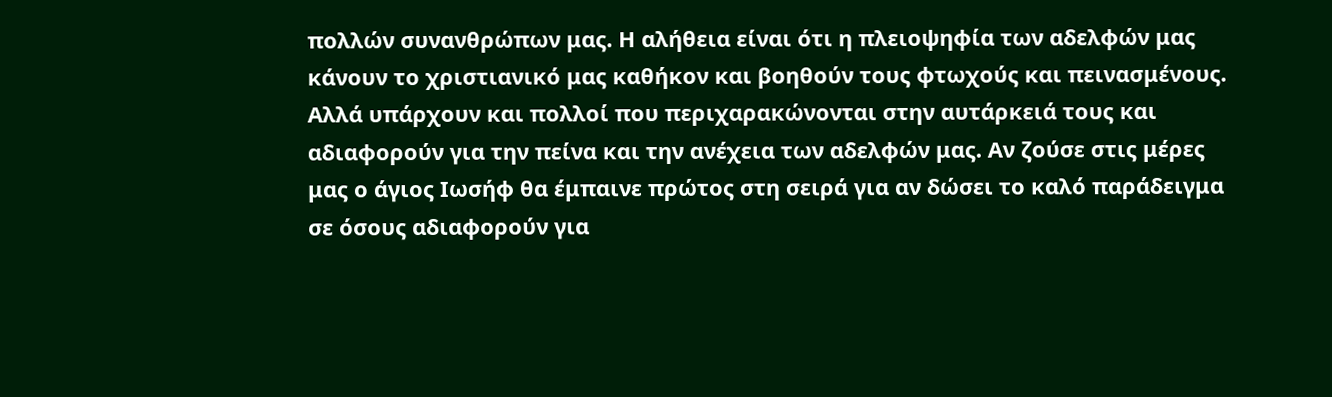πολλών συνανθρώπων μας. Η αλήθεια είναι ότι η πλειοψηφία των αδελφών μας κάνουν το χριστιανικό μας καθήκον και βοηθούν τους φτωχούς και πεινασμένους. Αλλά υπάρχουν και πολλοί που περιχαρακώνονται στην αυτάρκειά τους και αδιαφορούν για την πείνα και την ανέχεια των αδελφών μας. Αν ζούσε στις μέρες μας ο άγιος Ιωσήφ θα έμπαινε πρώτος στη σειρά για αν δώσει το καλό παράδειγμα σε όσους αδιαφορούν για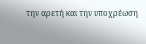την αρετή και την υποχρέωση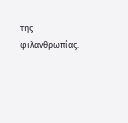της φιλανθρωπίας.